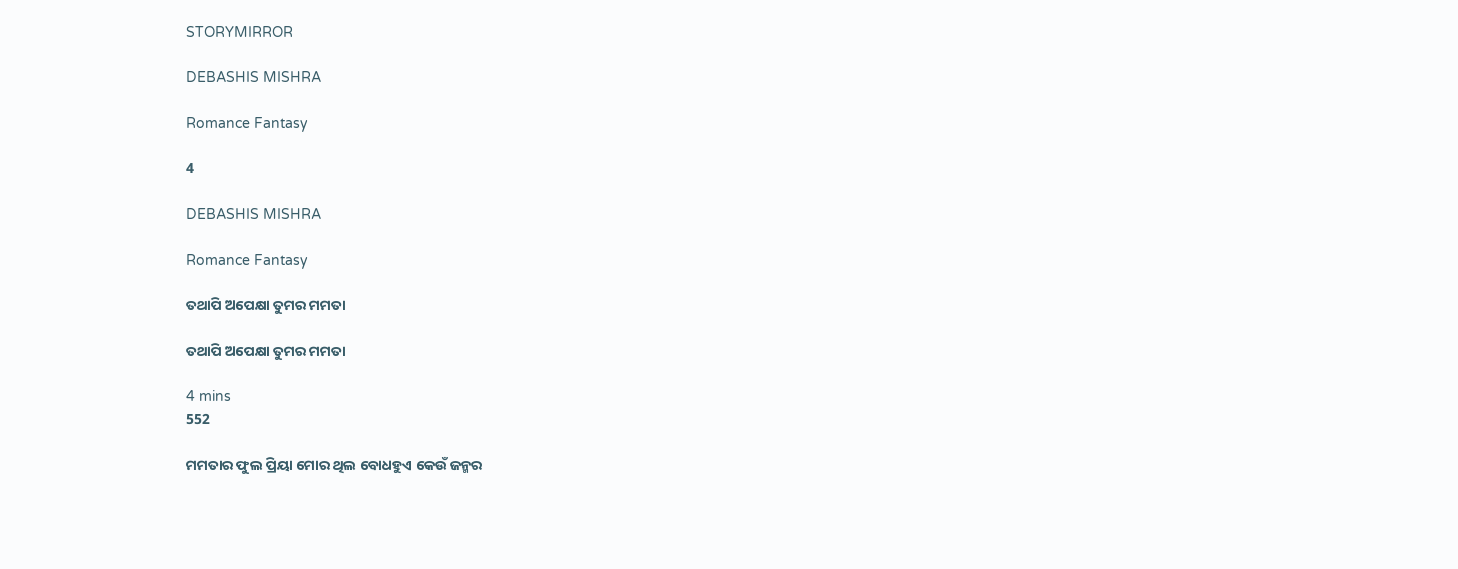STORYMIRROR

DEBASHIS MISHRA

Romance Fantasy

4

DEBASHIS MISHRA

Romance Fantasy

ତଥାପି ଅପେକ୍ଷା ତୁମର ମମତା

ତଥାପି ଅପେକ୍ଷା ତୁମର ମମତା

4 mins
552

ମମତାର ଫୁଲ ପ୍ରିୟା ମୋର ଥିଲ ବୋଧହୁଏ କେଉଁ ଜନ୍ମର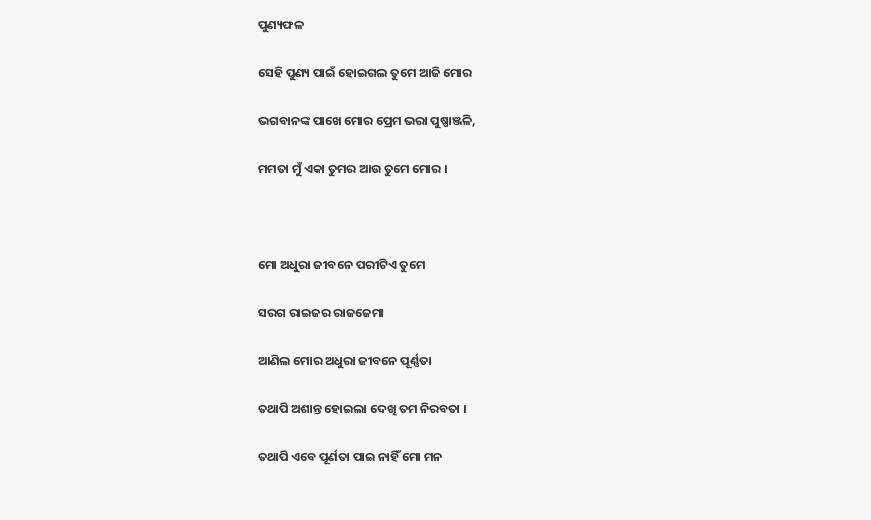ପୁଣ୍ୟଫଳ

ସେହି ପୁଣ୍ୟ ପାଇଁ ହୋଇଗଲ ତୁମେ ଆଜି ମୋର

ଭଗବାନଙ୍କ ପାଖେ ମୋର ପ୍ରେମ ଭରା ପୁଷ୍ପାଞ୍ଜଳି,

ମମତା ମୁଁ ଏକା ତୁମର ଆଉ ତୁମେ ମୋର ।



ମୋ ଅଧୁରା ଜୀବନେ ପରୀଟିଏ ତୁମେ

ସରଗ ରାଇଜର ରାଜଜେମା

ଆଣିଲ ମୋର ଅଧୁରା ଜୀବନେ ପୂର୍ଣ୍ଣତା

ତଥାପି ଅଶାନ୍ତ ହୋଇଲା ଦେଖି ତମ ନିରବତା ।

ତଥାପି ଏବେ ପୂର୍ଣତା ପାଇ ନାହିଁ ମୋ ମନ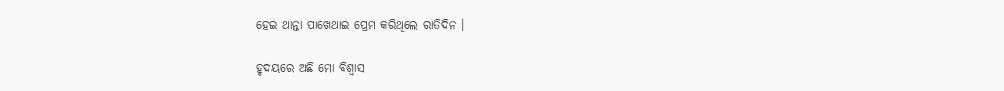ହେଇ ଥାନ୍ତା ପାଖେଥାଇ ପ୍ରେମ କରିଥିଲେ ରାତିଦିନ ।

ହୃଦୟରେ ଅଛି ମୋ ବିଶ୍ବାସ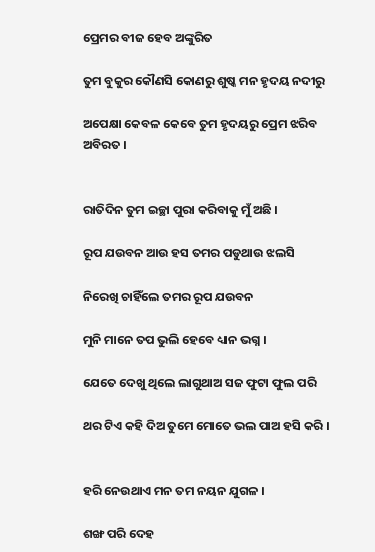ପ୍ରେମର ବୀଜ ହେବ ଅଙ୍କୁରିତ

ତୁମ ବୁକୁର କୌଣସି କୋଣରୁ ଶୁଷ୍କ ମନ ହୃଦୟ ନଦୀରୁ

ଅପେକ୍ଷା କେବଳ କେବେ ତୁମ ହୃଦୟରୁ ପ୍ରେମ ଝରିବ ଅବିରତ ।


ରାତିଦିନ ତୁମ ଇଚ୍ଛା ପୁରା କରିବାକୁ ମୁଁ ଅଛି ।

ରୂପ ଯଉବନ ଆଉ ହସ ତମର ପଡୁଥାଉ ଝଲସି

ନିରେଖି ଚାହିଁଲେ ତମର ରୂପ ଯଉବନ

ମୁନି ମାନେ ତପ ଭୁଲି ହେବେ ଧ୍ୟାନ ଭଗ୍ନ ।

ଯେତେ ଦେଖୁ ଥିଲେ ଲାଗୁଥାଅ ସଜ ଫୁଟା ଫୁଲ ପରି

ଥର ଟିଏ କହି ଦିଅ ତୁମେ ମୋତେ ଭଲ ପାଅ ହସି କରି ।


ହରି ନେଉଥାଏ ମନ ତମ ନୟନ ଯୁଗଳ ।

ଶଙ୍ଖ ପରି ଦେହ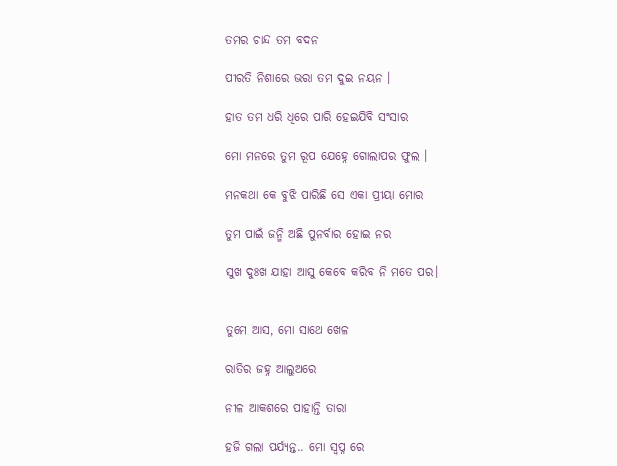ତମର ଚାନ୍ଦ ତମ ବଦନ

ପୀରତି ନିଶାରେ ଭରା ତମ ଦୁଇ ନୟନ ।

ହାତ ତମ ଧରି ଧିରେ ପାରି ହେଇଯିବି ସଂସାର

ମୋ ମନରେ ତୁମ ରୂପ ଯେହ୍ନେ ଗୋଲାପର ଫୁଲ ।

ମନକଥା କେ ବୁଝି ପାରିଛି ସେ ଏକା ପ୍ରୀୟା ମୋର

ତୁମ ପାଇଁ ଜନ୍ମି ଅଛି ପୁନର୍ବାର ହୋଇ ନର

ସୁଖ ଦୁଃଖ ଯାହା ଆସୁ କେବେ କରିବ ନି ମତେ ପର।


ତୁମେ ଆସ, ମୋ ସାଥେ ଖେଳ

ରାତିର ଜହ୍ନ ଆଲୁଅରେ

ନୀଳ ଆକଶରେ ପାହାନ୍ତି ତାରା

ହଜି ଗଲା ପର୍ଯ୍ୟନ୍ତ.. ମୋ ସ୍ବପ୍ନ ରେ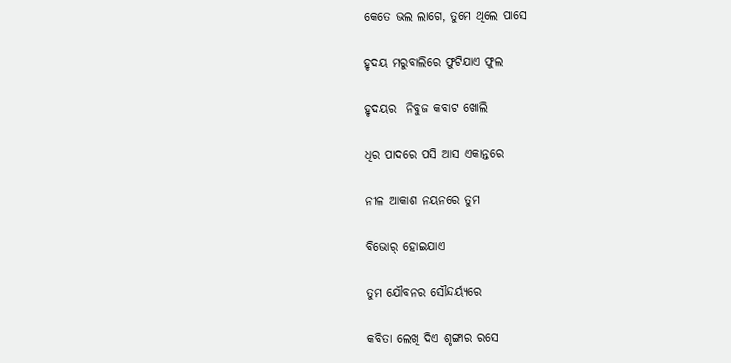କେତେ ଭଲ ଲାଗେ, ତୁମେ ଥିଲେ ପାସେ

ହୃଦୟ ମରୁବାଲିରେ ଫୁଟିଯାଏ ଫୁଲ

ହୃଦୟର  ନିବୁଜ କବାଟ ଖୋଲି

ଧିର ପାଦରେ ପସି ଆସ ଏକାନ୍ତରେ

ନୀଳ ଆକାଶ ନୟନରେ ତୁମ

ବିଭୋର୍ ହୋଇଯାଏ

ତୁମ ଯୌବନର ସୌନ୍ଦର୍ୟ୍ଯରେ

କବିତା ଲେଖି ଦିଏ ଶୃଙ୍ଗାର ରସେ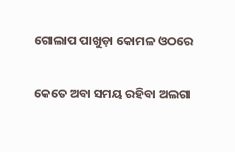ଗୋଲାପ ପାଖୁଡ଼ା କୋମଳ ଓଠରେ

କେତେ ଅବା ସମୟ ରହିବା ଅଲଗା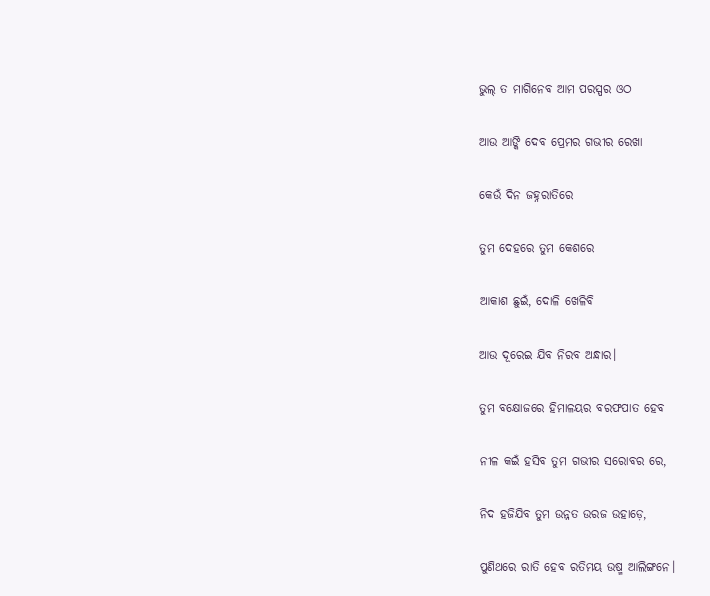ଭୁଲ୍ ତ ମାଗିନେବ ଆମ ପରସ୍ପର ଓଠ

ଆଉ ଆଙ୍କି ଦେବ ପ୍ରେମର ଗଭୀର ରେଖା

କେଉଁ ଦିନ ଜହ୍ନରାତିରେ

ତୁମ ଦେହରେ ତୁମ କେଶରେ

ଆକାଶ ଛୁଇଁ, ଦୋଳି ଖେଳିବି

ଆଉ ଦୂରେଇ ଯିବ ନିରବ ଅନ୍ଧାର।

ତୁମ ବକ୍ଷୋଜରେ ହିମାଳୟର ବରଫପାତ ହେବ

ନୀଳ କଇଁ ହସିବ ତୁମ ଗଭୀର ସରୋବର ରେ,

ନିଦ ହଜିଯିବ ତୁମ ଉନ୍ନତ ଉରଜ ଉହାଡ଼େ,

ପୁଣିଥରେ ରାତି ହେବ ରତିମୟ ଉଷ୍ମ ଆଲିଙ୍ଗନେ।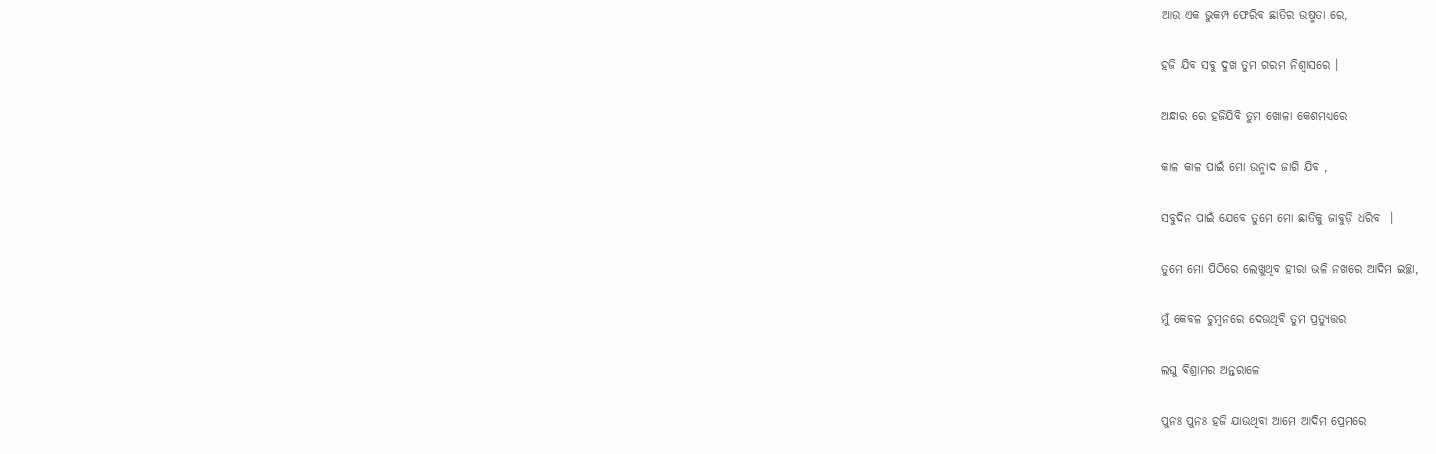ଆଉ ଏକ ଭୁକମ୍ପ ଫେରିବ ଛାତିର ଉଷ୍ମତା ରେ,

ହଜି ଯିବ ସବୁ ଦୁଖ ତୁମ ଗରମ ନିଶ୍ବାସରେ ।

ଅନ୍ଧାର ରେ ହଜିଯିବି ତୁମ ଖୋଳା କେଶମଧ୍ୟରେ

କାଳ କାଳ ପାଇଁ ମୋ ଉନ୍ମାଦ ଜାଗି ଯିବ ,

ସବୁଦିନ ପାଇଁ ଯେବେ ତୁମେ ମୋ ଛାତିକୁ ଜାବୁଡ଼ି ଧରିବ  ।

ତୁମେ ମୋ ପିଠିରେ ଲେଖୁଥିବ ହୀରା ଭଳି ନଖରେ ଆଦିମ ଇଚ୍ଛା,

ମୁଁ କେବଳ ଚୁମ୍ବନରେ ଦେଉଥିବି ତୁମ ପ୍ରତ୍ୟୁତ୍ତର

ଲଘୁ ବିଶ୍ରାମର ଅନ୍ତରାଳେ

ପୁନଃ ପୁନଃ ହଜି ଯାଉଥିବା ଆମେ ଆଦିମ ପ୍ରେମରେ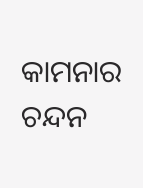କାମନାର ଚନ୍ଦନ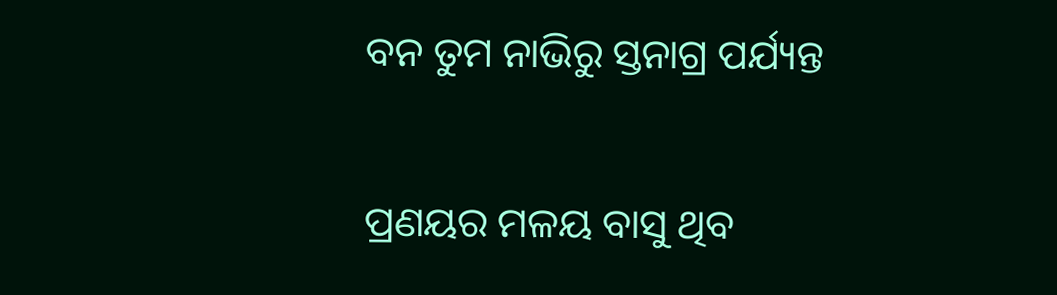ବନ ତୁମ ନାଭିରୁ ସ୍ତନାଗ୍ର ପର୍ଯ୍ୟନ୍ତ

ପ୍ରଣୟର ମଳୟ ବାସୁ ଥିବ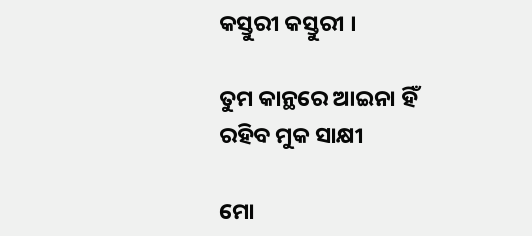କସ୍ତୁରୀ କସ୍ତୁରୀ ।

ତୁମ କାନ୍ଥରେ ଆଇନା ହିଁ ରହିବ ମୁକ ସାକ୍ଷୀ

ମୋ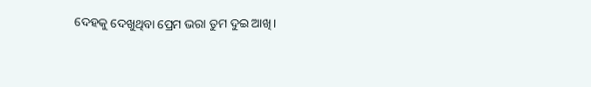ଦେହକୁ ଦେଖୁଥିବା ପ୍ରେମ ଭରା ତୁମ ଦୁଇ ଆଖି।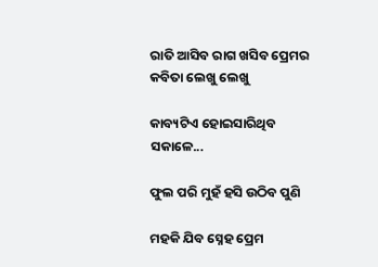ରାତି ଆସିବ ରାଗ ଖସିବ ପ୍ରେମର କବିତା ଲେଖୁ ଲେଖୁ

କାବ୍ୟଟିଏ ହୋଇସାରିଥିବ ସକାଳେ...

ଫୁଲ ପରି ମୁହଁ ହସି ଉଠିବ ପୁଣି

ମହକି ଯିବ ସ୍ନେହ ପ୍ରେମ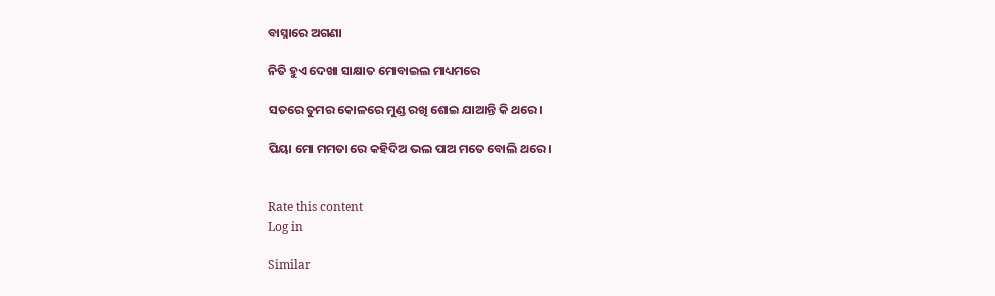ବାସ୍ନାରେ ଅଗଣା

ନିତି ହୁଏ ଦେଖା ସାକ୍ଷାତ ମୋବାଇଲ ମାଧ୍ୟମରେ

ସତରେ ତୁମର କୋଳରେ ମୁଣ୍ଡ ରଖି ଶୋଇ ଯାଆନ୍ତି କି ଥରେ।

ପିୟା ମୋ ମମତା ରେ କହିଦିଅ ଭଲ ପାଅ ମତେ ବୋଲି ଥରେ।


Rate this content
Log in

Similar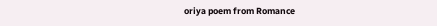oriya poem from Romance